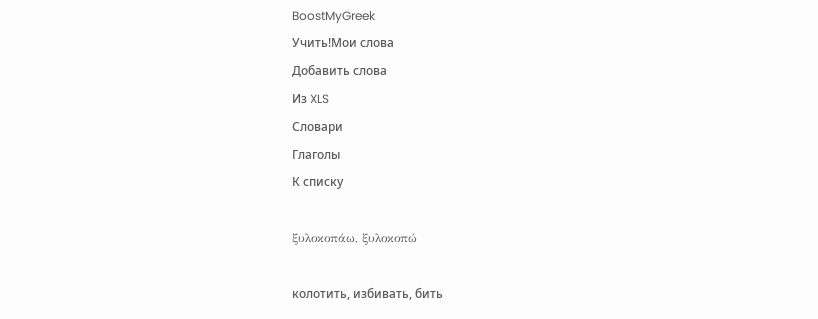BoostMyGreek
Учить!Мои слова
Добавить слова
Из XLS
Словари
Глаголы
К списку

ξυλοκοπάω, ξυλοκοπώ

колотить, избивать, бить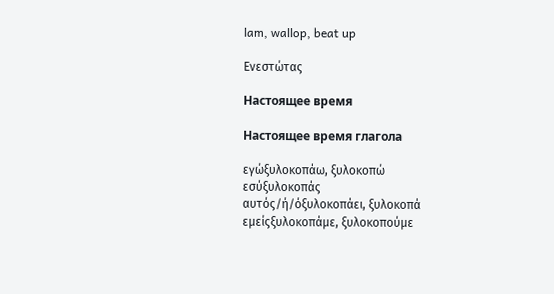lam, wallop, beat up

Ενεστώτας

Настоящее время

Настоящее время глагола

εγώξυλοκοπάω, ξυλοκοπώ
εσύξυλοκοπάς
αυτός/ή/όξυλοκοπάει, ξυλοκοπά
εμείςξυλοκοπάμε, ξυλοκοπούμε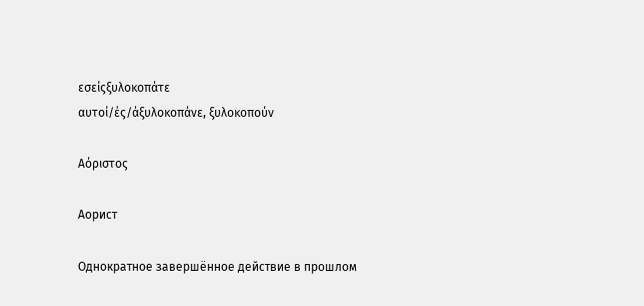εσείςξυλοκοπάτε
αυτοί/ές/άξυλοκοπάνε, ξυλοκοπούν

Αόριστος

Аорист

Однократное завершённое действие в прошлом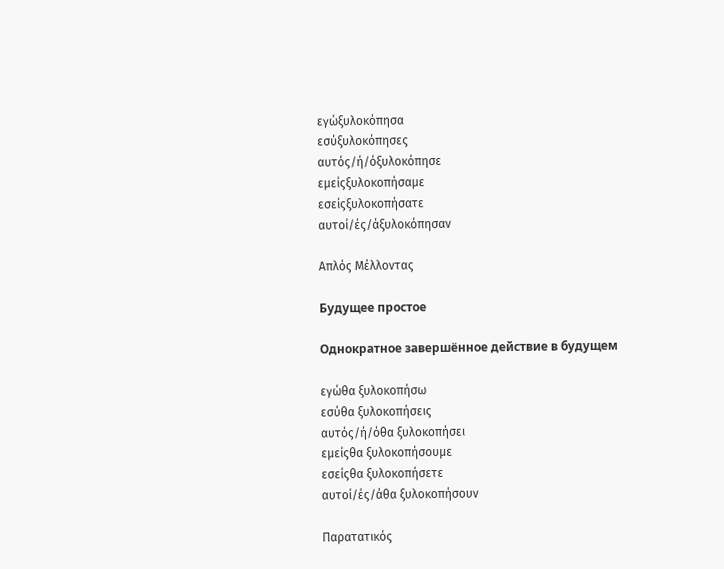εγώξυλοκόπησα
εσύξυλοκόπησες
αυτός/ή/όξυλοκόπησε
εμείςξυλοκοπήσαμε
εσείςξυλοκοπήσατε
αυτοί/ές/άξυλοκόπησαν

Απλός Μέλλοντας

Будущее простое

Однократное завершённое действие в будущем

εγώθα ξυλοκοπήσω
εσύθα ξυλοκοπήσεις
αυτός/ή/όθα ξυλοκοπήσει
εμείςθα ξυλοκοπήσουμε
εσείςθα ξυλοκοπήσετε
αυτοί/ές/άθα ξυλοκοπήσουν

Παρατατικός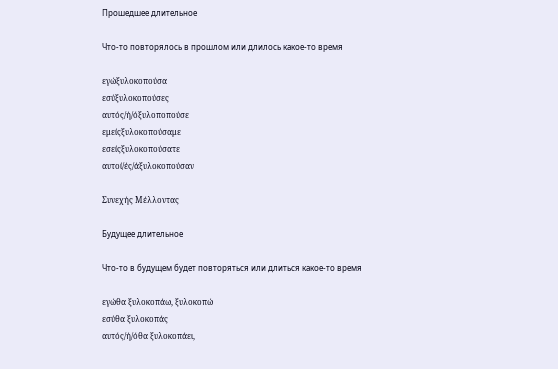Прошедшее длительное

Что-то повторялось в прошлом или длилось какое-то время

εγώξυλοκοπούσα
εσύξυλοκοπούσες
αυτός/ή/όξυλοποπούσε
εμείςξυλοκοπούσαμε
εσείςξυλοκοπούσατε
αυτοί/ές/άξυλοκοπούσαν

Συνεχής Μέλλοντας

Будущее длительное

Что-то в будущем будет повторяться или длиться какое-то время

εγώθα ξυλοκοπάω, ξυλοκοπώ
εσύθα ξυλοκοπάς
αυτός/ή/όθα ξυλοκοπάει,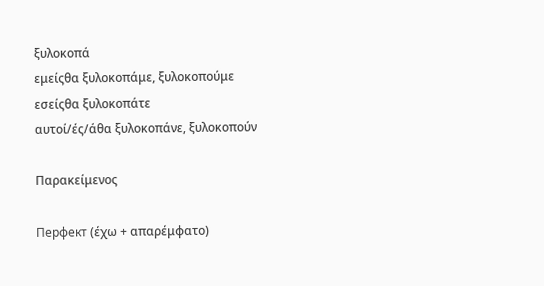ξυλοκοπά
εμείςθα ξυλοκοπάμε, ξυλοκοπούμε
εσείςθα ξυλοκοπάτε
αυτοί/ές/άθα ξυλοκοπάνε, ξυλοκοπούν

Παρακείμενος

Перфект (έχω + απαρέμφατο)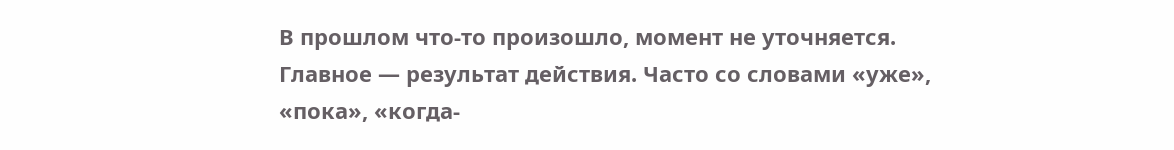В прошлом что-то произошло, момент не уточняется. Главное — результат действия. Часто со словами «уже», «пока», «когда-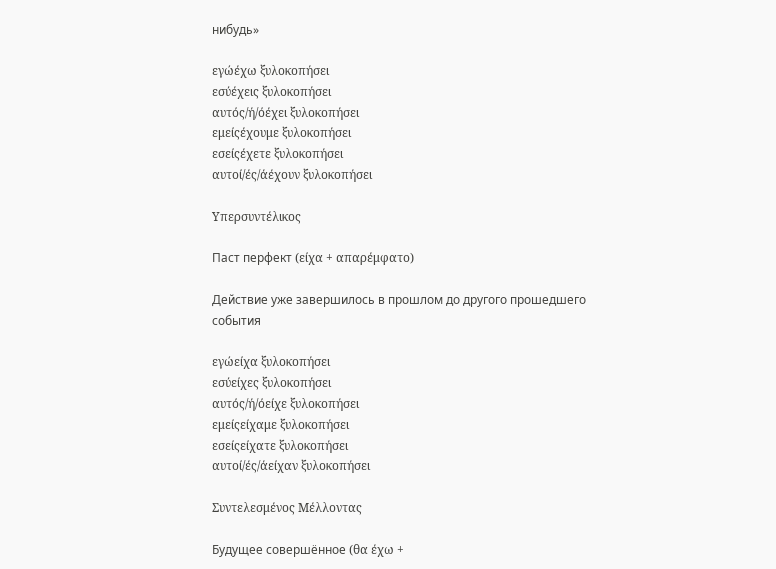нибудь»

εγώέχω ξυλοκοπήσει
εσύέχεις ξυλοκοπήσει
αυτός/ή/όέχει ξυλοκοπήσει
εμείςέχουμε ξυλοκοπήσει
εσείςέχετε ξυλοκοπήσει
αυτοί/ές/άέχουν ξυλοκοπήσει

Υπερσυντέλικος

Паст перфект (είχα + απαρέμφατο)

Действие уже завершилось в прошлом до другого прошедшего события

εγώείχα ξυλοκοπήσει
εσύείχες ξυλοκοπήσει
αυτός/ή/όείχε ξυλοκοπήσει
εμείςείχαμε ξυλοκοπήσει
εσείςείχατε ξυλοκοπήσει
αυτοί/ές/άείχαν ξυλοκοπήσει

Συντελεσμένος Μέλλοντας

Будущее совершённое (θα έχω +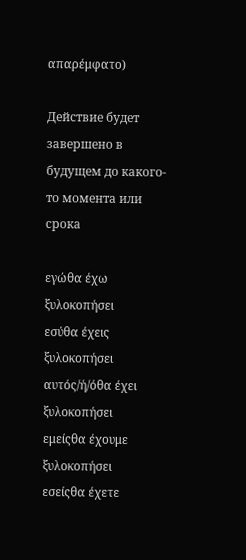απαρέμφατο)

Действие будет завершено в будущем до какого-то момента или срока

εγώθα έχω ξυλοκοπήσει
εσύθα έχεις ξυλοκοπήσει
αυτός/ή/όθα έχει ξυλοκοπήσει
εμείςθα έχουμε ξυλοκοπήσει
εσείςθα έχετε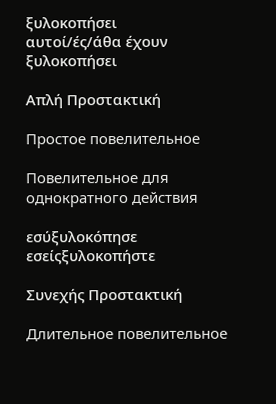ξυλοκοπήσει
αυτοί/ές/άθα έχουν ξυλοκοπήσει

Απλή Προστακτική

Простое повелительное

Повелительное для однократного действия

εσύξυλοκόπησε
εσείςξυλοκοπήστε

Συνεχής Προστακτική

Длительное повелительное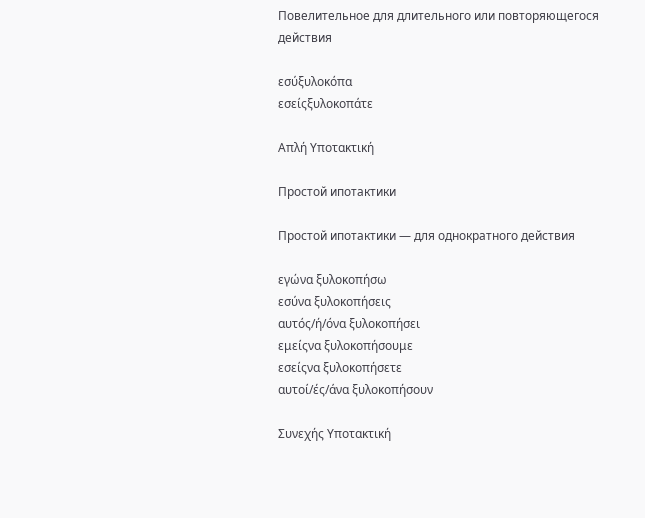Повелительное для длительного или повторяющегося действия

εσύξυλοκόπα
εσείςξυλοκοπάτε

Απλή Υποτακτική

Простой ипотактики

Простой ипотактики — для однократного действия

εγώνα ξυλοκοπήσω
εσύνα ξυλοκοπήσεις
αυτός/ή/όνα ξυλοκοπήσει
εμείςνα ξυλοκοπήσουμε
εσείςνα ξυλοκοπήσετε
αυτοί/ές/άνα ξυλοκοπήσουν

Συνεχής Υποτακτική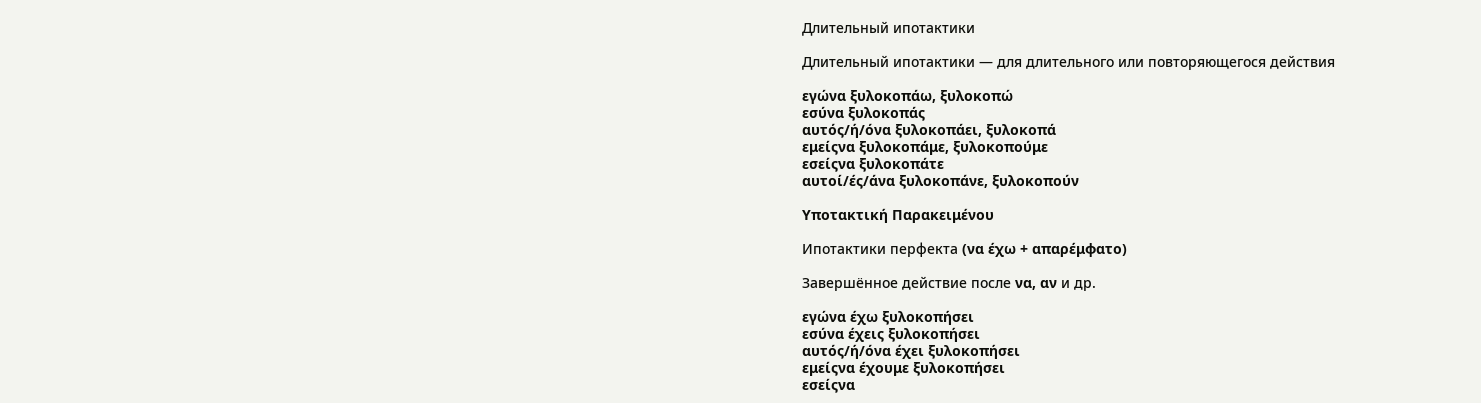Длительный ипотактики

Длительный ипотактики — для длительного или повторяющегося действия

εγώνα ξυλοκοπάω, ξυλοκοπώ
εσύνα ξυλοκοπάς
αυτός/ή/όνα ξυλοκοπάει, ξυλοκοπά
εμείςνα ξυλοκοπάμε, ξυλοκοπούμε
εσείςνα ξυλοκοπάτε
αυτοί/ές/άνα ξυλοκοπάνε, ξυλοκοπούν

Υποτακτική Παρακειμένου

Ипотактики перфекта (να έχω + απαρέμφατο)

Завершённое действие после να, αν и др.

εγώνα έχω ξυλοκοπήσει
εσύνα έχεις ξυλοκοπήσει
αυτός/ή/όνα έχει ξυλοκοπήσει
εμείςνα έχουμε ξυλοκοπήσει
εσείςνα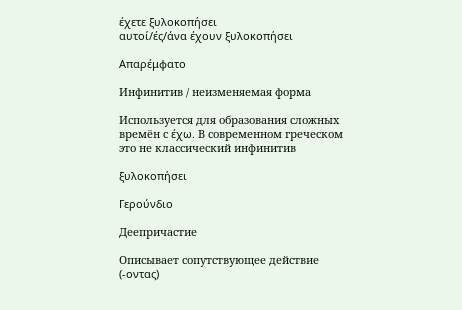έχετε ξυλοκοπήσει
αυτοί/ές/άνα έχουν ξυλοκοπήσει

Απαρέμφατο

Инфинитив / неизменяемая форма

Используется для образования сложных времён с έχω. В современном греческом это не классический инфинитив

ξυλοκοπήσει

Γερούνδιο

Деепричастие

Описывает сопутствующее действие (-οντας)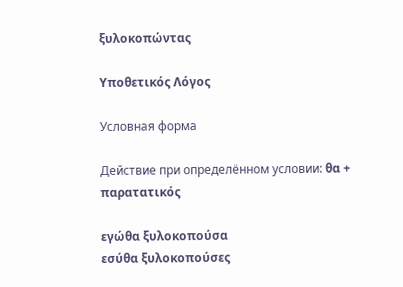ξυλοκοπώντας

Υποθετικός Λόγος

Условная форма

Действие при определённом условии: θα + παρατατικός

εγώθα ξυλοκοπούσα
εσύθα ξυλοκοπούσες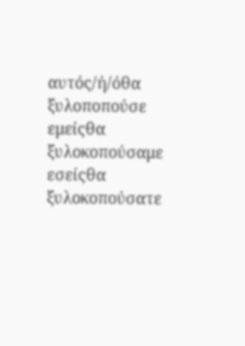αυτός/ή/όθα ξυλοποπούσε
εμείςθα ξυλοκοπούσαμε
εσείςθα ξυλοκοπούσατε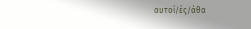αυτοί/ές/άθα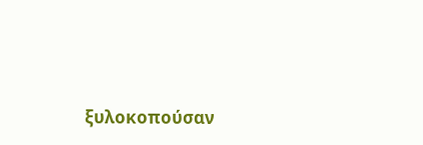ξυλοκοπούσαν